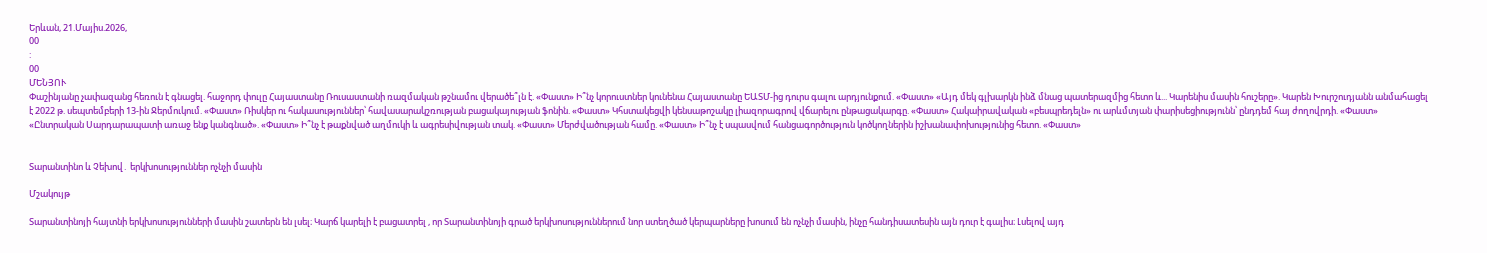Երևան, 21.Մայիս.2026,
00
:
00
ՄԵՆՅՈՒ
Փաշինյանը չափազանց հեռուն է գնացել. հաջորդ փուլը Հայաստանը Ռուսաստանի ռազմական թշնամու վերածե՞լն է. «Փաստ» Ի՞նչ կորուստներ կունենա Հայաստանը ԵԱՏՄ-ից դուրս գալու արդյունքում. «Փաստ» «Այդ մեկ գլխարկն ինձ մնաց պատերազմից հետո և... Կարենիս մասին հուշերը». Կարեն Խուրշուդյանն անմահացել է 2022 թ. սեպտեմբերի 13-ին Ջերմուկում. «Փաստ» Ռիսկեր ու հակասություններ՝ հավասարակշռության բացակայության ֆոնին. «Փաստ» Կհստակեցվի կենսաթոշակը լիազորագրով վճարելու ընթացակարգը. «Փաստ» Հակաիրավական «բեսպրեդելն» ու արևմտյան փարիսեցիությունն՝ ընդդեմ հայ ժողովրդի. «Փաստ» «Ընտրական Սարդարապատի առաջ ենք կանգնած». «Փաստ» Ի՞նչ է թաքնված աղմուկի և ագրեսիվության տակ. «Փաստ» Մերժվածության համը. «Փաստ» Ի՞նչ է սպասվում հանցագործություն կոծկողներին իշխանափոխությունից հետո. «Փաստ»


Տարանտինո և Չեխով․ երկխոսություններ ոչնչի մասին

Մշակույթ

Տարանտինոյի հայտնի երկխոսությունների մասին շատերն են լսել։ Կարճ կարելի է բացատրել , որ Տարանտինոյի գրած երկխոսություններում նոր ստեղծած կերպարները խոսում են ոչնչի մասին, ինչը հանդիսատեսին այն դուր է գալիս։ Լսելով այդ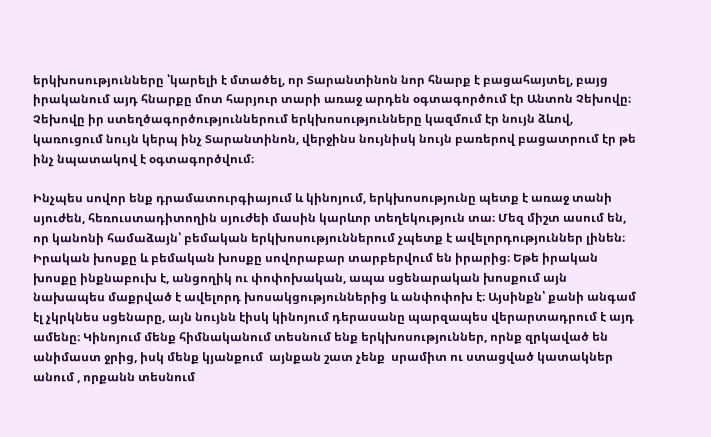երկխոսությունները ՝կարելի է մտածել, որ Տարանտինոն նոր հնարք է բացահայտել, բայց իրականում այդ հնարքը մոտ հարյուր տարի առաջ արդեն օգտագործում էր Անտոն Չեխովը։ Չեխովը իր ստեղծագործություններում երկխոսությունները կազմում էր նույն ձևով, կառուցում նույն կերպ ինչ Տարանտինոն, վերջինս նույնիսկ նույն բառերով բացատրում էր թե ինչ նպատակով է օգտագործվում։

Ինչպես սովոր ենք դրամատուրգիայում և կինոյում, երկխոսությունը պետք է առաջ տանի սյուժեն, հեռուստադիտողին սյուժեի մասին կարևոր տեղեկություն տա։ Մեզ միշտ ասում են, որ կանոնի համաձայն՝ բեմական երկխոսություններում չպետք է ավելորդություններ լինեն։ Իրական խոսքը և բեմական խոսքը սովորաբար տարբերվում են իրարից։ Եթե իրական խոսքը ինքնաբուխ է, անցողիկ ու փոփոխական, ապա սցենարական խոսքում այն  նախապես մաքրված է ավելորդ խոսակցություններից և անփոփոխ է։ Այսինքն՝ քանի անգամ էլ չկրկնես սցենարը, այն նույնն էիսկ կինոյում դերասանը պարզապես վերարտադրում է այդ ամենը։ Կինոյում մենք հիմնականում տեսնում ենք երկխոսություններ, որնք զրկաված են անիմաստ ջրից, իսկ մենք կյանքում  այնքան շատ չենք  սրամիտ ու ստացված կատակներ անում , որքանն տեսնում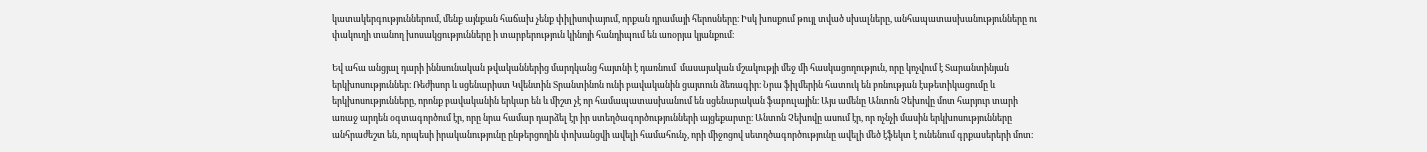կատակերգություններում, մենք այնքան հաճախ չենք փիլիսոփայում, որքան դրամայի հերոսները։ Իսկ խոսքում թույլ տված սխալները, անհապատասխանությունները ու փակուղի տանող խոսակցությունները ի տարբերություն կինոյի հանդիպում են առօրյա կյանքում։

Եվ ահա անցյալ դարի իննսունական թվականներից մարդկանց հայտնի է դառնում  մասայական մշակությի մեջ մի հասկացողություն, որը կոչվում է Տարանտինյան երկխոսություններ։ Ռեժիսոր և սցենարիստ Կվենտին Տրանտինոն ունի բավականին ցայտուն ձեռագիր։ Նրա ֆիլմերին հատուկ են բռնության էսթետիկացումը և երկխոսությունները, որոնք բավականին երկար են և միշտ չէ որ համապատասխանում են սցենարական ֆաբուլային։ Այս ամենը Անտոն Չեխովը մոտ հարյուր տարի առաջ արդեն օգտագործում էր, որը նրա համար դարձել էր իր ստեղծագործությունների այցեքարտը։ Անտոն Չեխովը ասում էր, որ ոչնչի մասին երկխոսությունները անհրաժեշտ են, որպեսի իրականությունը ընթերցողին փոխանցվի ավելի համահունչ, որի միջոցով սետղծագործությունը ավելի մեծ էֆեկտ է ունենում գրքասերերի մոտ։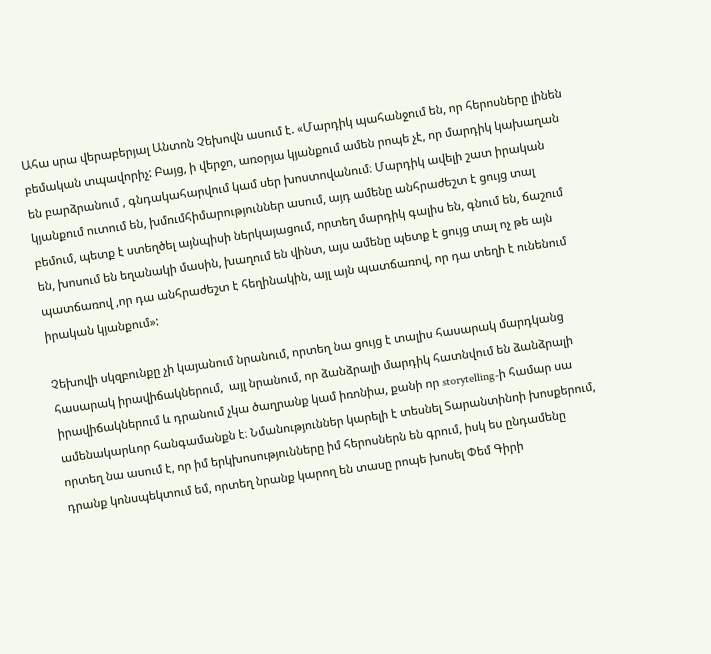Ահա սրա վերաբերյալ Անտոն Չեխովն ասում է. «Մարդիկ պահանջում են, որ հերոսները լինեն բեմական տպավորիչ: Բայց, ի վերջո, առօրյա կյանքում ամեն րոպե չէ, որ մարդիկ կախաղան են բարձրանում , գնդակահարվում կամ սեր խոստովանում։ Մարդիկ ավելի շատ իրական կյանքում ուտում են, խմումհիմարություններ ասում, այդ ամենը անհրաժեշտ է ցույց տալ բեմում, պետք է ստեղծել այնպիսի ներկայացում, որտեղ մարդիկ գալիս են, գնում են, ճաշում են, խոսում են եղանակի մասին, խաղում են վինտ, այս ամենը պետք է ցույց տալ ոչ թե այն պատճառով ,որ դա անհրաժեշտ է հեղինակին, այլ այն պատճառով, որ դա տեղի է ունենում իրական կյանքում»:

Չեխովի սկզբունքը չի կայանում նրանում, որտեղ նա ցույց է տալիս հասարակ մարդկանց հասարակ իրավիճակներում,  այլ նրանում, որ ձանձրալի մարդիկ հատնվում են ձանձրալի իրավիճակներում և դրանում չկա ծաղրանք կամ իռոնիա, քանի որ storytelling-ի համար սա ամենակարևոր հանգամանքն է։ Նմանություններ կարելի է տեսնել Տարանտինոի խոսքերում, որտեղ նա ասում է, որ իմ երկխոսությունները իմ հերոսներն են գրում, իսկ ես ընդամենը դրանք կոնսպեկտում եմ, որտեղ նրանք կարող են տասը րոպե խոսել Փեմ Գիրի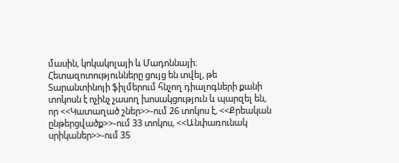մասին, կոկակոլայի և Մադոննայի։ Հետազոտությունները ցույց են տվել, թե Տարանտինոյի ֆիլմերում հնչող դիալոգների քանի տոկոսն է ոչինչ չասող խոսակցություն և պարզել են, որ <<Կատաղած շներ>>-ում 26 տոկոս է, <<Քրեական ընթերցվածք>>-ում 33 տոկոս, <<Անփառունակ սրիկաներ>>-ում 35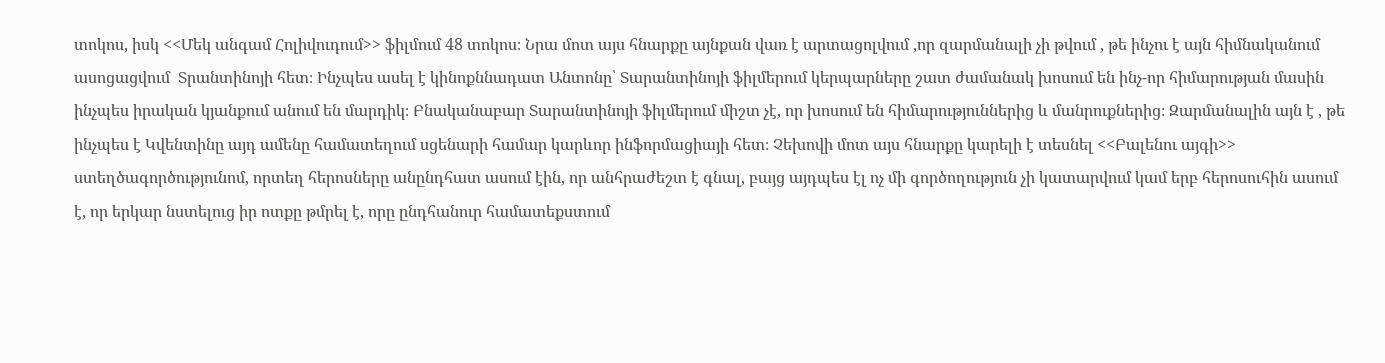տոկոս, իսկ <<Մեկ անգամ Հոլիվուդում>> ֆիլմում 48 տոկոս։ Նրա մոտ այս հնարքը այնքան վառ է արտացոլվում ,որ զարմանալի չի թվում , թե ինչու է այն հիմնականում ասոցացվում  Տրանտինոյի հետ։ Ինչպես ասել է կինոքննադատ Անտոնը՝ Տարանտինոյի ֆիլմերում կերպարները շատ ժամանակ խոսում են ինչ-որ հիմարության մասին ինչպես իրական կյանքում անում են մարդիկ։ Բնականաբար Տարանտինոյի ֆիլմերում միշտ չէ, որ խոսում են հիմարություններից և մանրուքներից։ Զարմանալին այն է , թե ինչպես է Կվենտինը այդ ամենը համատեղում սցենարի համար կարևոր ինֆորմացիայի հետ։ Չեխովի մոտ այս հնարքը կարելի է տեսնել <<Բալենու այգի>> ստեղծագործությունոմ, որտեղ հերոսները անընդհատ ասում էին, որ անհրաժեշտ է գնալ, բայց այդպես էլ ոչ մի գործողություն չի կատարվում կամ երբ հերոսուհին ասում է, որ երկար նստելուց իր ոտքը թմրել է, որը ընդհանուր համատեքստում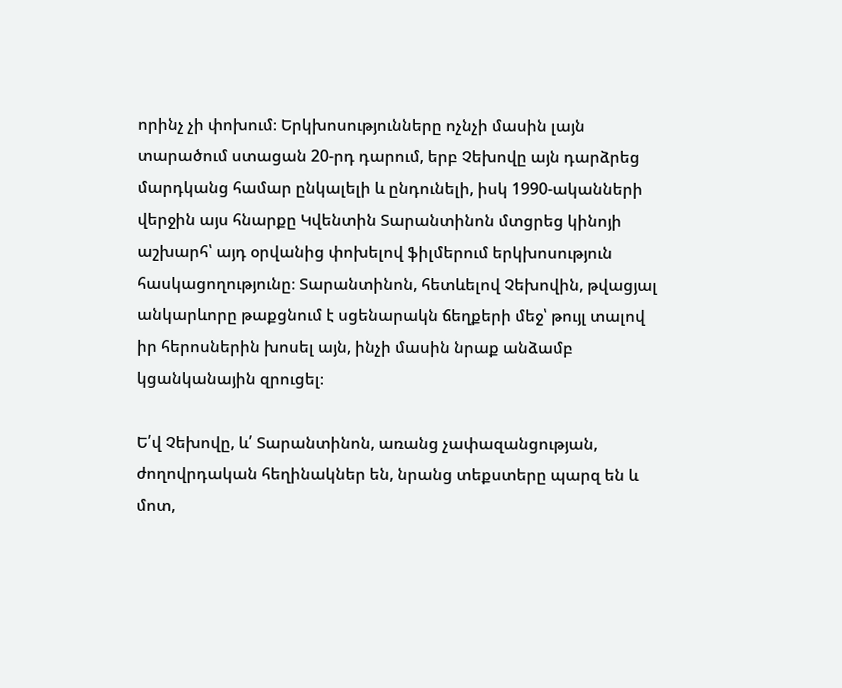որինչ չի փոխում։ Երկխոսությունները ոչնչի մասին լայն տարածում ստացան 20-րդ դարում, երբ Չեխովը այն դարձրեց մարդկանց համար ընկալելի և ընդունելի, իսկ 1990-ականների վերջին այս հնարքը Կվենտին Տարանտինոն մտցրեց կինոյի աշխարհ՝ այդ օրվանից փոխելով ֆիլմերում երկխոսություն հասկացողությունը։ Տարանտինոն, հետևելով Չեխովին, թվացյալ անկարևորը թաքցնում է սցենարակն ճեղքերի մեջ՝ թույլ տալով իր հերոսներին խոսել այն, ինչի մասին նրաք անձամբ կցանկանային զրուցել։

Ե՛վ Չեխովը, և՛ Տարանտինոն, առանց չափազանցության, ժողովրդական հեղինակներ են, նրանց տեքստերը պարզ են և մոտ,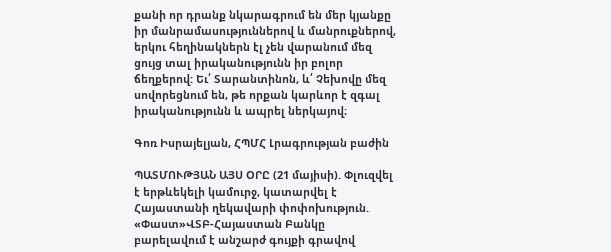քանի որ դրանք նկարագրում են մեր կյանքը իր մանրամասություններով և մանրուքներով, երկու հեղինակներն էլ չեն վարանում մեզ ցույց տալ իրականությունն իր բոլոր ճեղքերով: Եւ՛ Տարանտինոն, և՛ Չեխովը մեզ սովորեցնում են, թե որքան կարևոր է զգալ իրականությունն և ապրել ներկայով։

Գոռ Իսրայելյան, ՀՊՄՀ Լրագրության բաժին

ՊԱՏՄՈՒԹՅԱՆ ԱՅՍ ՕՐԸ (21 մայիսի). Փլուզվել է երթևեկելի կամուրջ, կատարվել է Հայաստանի ղեկավարի փոփոխություն. «Փաստ»ՎՏԲ-Հայաստան Բանկը բարելավում է անշարժ գույքի գրավով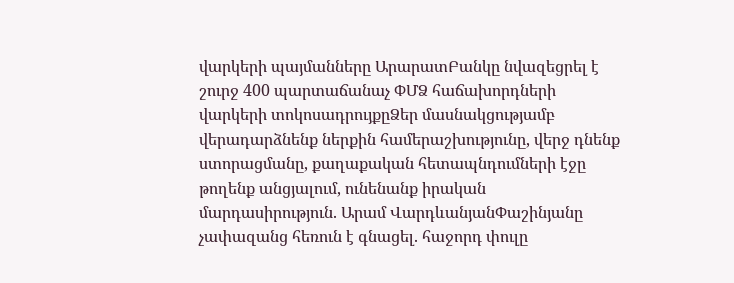վարկերի պայմանները ԱրարատԲանկը նվազեցրել է շուրջ 400 պարտաճանաչ ՓՄՁ հաճախորդների վարկերի տոկոսադրույքըՁեր մասնակցությամբ վերադարձնենք ներքին համերաշխությունը, վերջ դնենք ստորացմանը, քաղաքական հետապնդումների էջը թողենք անցյալում, ունենանք իրական մարդասիրություն. Արամ ՎարդևանյանՓաշինյանը չափազանց հեռուն է գնացել. հաջորդ փուլը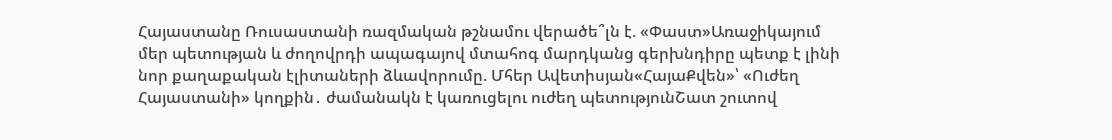Հայաստանը Ռուսաստանի ռազմական թշնամու վերածե՞լն է. «Փաստ»Առաջիկայում մեր պետության և ժողովրդի ապագայով մտահոգ մարդկանց գերխնդիրը պետք է լինի նոր քաղաքական էլիտաների ձևավորումը. Մհեր Ավետիսյան«ՀայաՔվեն»՝ «Ուժեղ Հայաստանի» կողքին․ ժամանակն է կառուցելու ուժեղ պետությունՇատ շուտով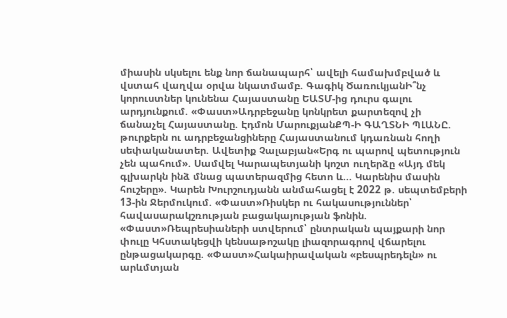միասին սկսելու ենք նոր ճանապարհ՝ ավելի համախմբված և վստահ վաղվա օրվա նկատմամբ. Գագիկ ԾառուկյանԻ՞նչ կորուստներ կունենա Հայաստանը ԵԱՏՄ-ից դուրս գալու արդյունքում. «Փաստ»Ադրբեջանը կոնկրետ քարտեզով չի ճանաչել Հայաստանը. Էդմոն ՄարուքյանՔՊ-Ի ԳԱՂՏՆԻ ՊԼԱՆԸ. թուրքերն ու ադրբեջանցիները Հայաստանում կդառնան հողի սեփականատեր. Ավետիք Չալաբյան«Երգ ու պարով պետություն չեն պահում». Սամվել Կարապետյանի կոշտ ուղերձը «Այդ մեկ գլխարկն ինձ մնաց պատերազմից հետո և... Կարենիս մասին հուշերը». Կարեն Խուրշուդյանն անմահացել է 2022 թ. սեպտեմբերի 13-ին Ջերմուկում. «Փաստ»Ռիսկեր ու հակասություններ՝ հավասարակշռության բացակայության ֆոնին. «Փաստ»Ռեպրեսիաների ստվերում՝ ընտրական պայքարի նոր փուլը Կհստակեցվի կենսաթոշակը լիազորագրով վճարելու ընթացակարգը. «Փաստ»Հակաիրավական «բեսպրեդելն» ու արևմտյան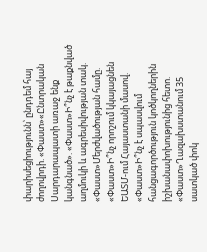փարիսեցիությունն՝ ընդդեմ հայ ժողովրդի. «Փաստ»«Ընտրական Սարդարապատի առաջ ենք կանգնած». «Փաստ»Ի՞նչ է թաքնված աղմուկի և ագրեսիվության տակ. «Փաստ»Մերժվածության համը. «Փաստ»Ի՞նչ որոշում կկայացնեն ԵԱՏՄ-ում Հայաստանի մասով. «Փաստ»Ի՞նչ է սպասվում հանցագործություն կոծկողներին իշխանափոխությունից հետո. «Փաստ»Ղազախստանում 35 սատկած փոկ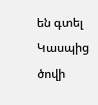են գտել Կասպից ծովի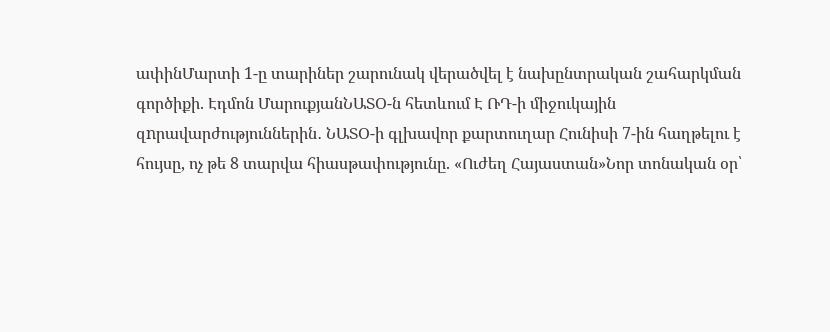ափինՄարտի 1-ը տարիներ շարունակ վերածվել է նախընտրական շահարկման գործիքի. Էդմոն ՄարուքյանՆԱՏՕ-ն հետևում Է ՌԴ-ի միջուկային զnրավարժություններին․ ՆԱՏՕ-ի գլխավոր քարտուղար Հունիսի 7-ին հաղթելու է հույսը, ոչ թե 8 տարվա հիասթափությունը. «Ուժեղ Հայաստան»Նոր տոնական օր՝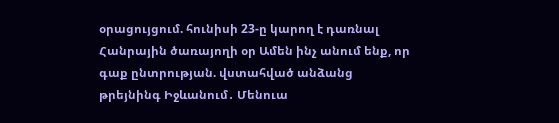օրացույցում. հունիսի 23-ը կարող է դառնալ Հանրային ծառայողի օր Ամեն ինչ անում ենք, որ գաք ընտրության. վստահված անձանց թրեյնինգ Իջևանում․ Մենուա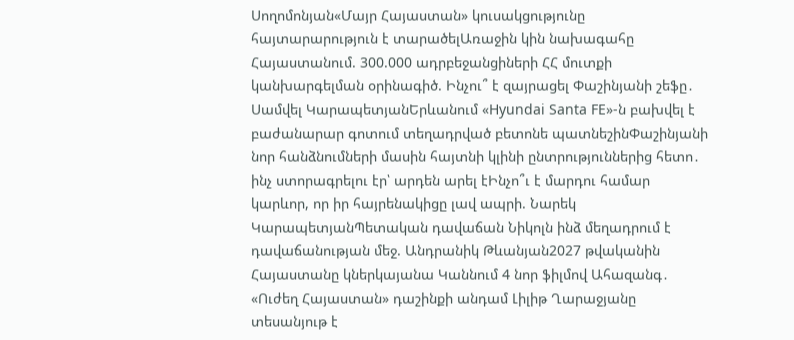Սողոմոնյան«Մայր Հայաստան» կուսակցությունը հայտարարություն է տարածելԱռաջին կին նախագահը Հայաստանում. 300.000 ադրբեջանցիների ՀՀ մուտքի կանխարգելման օրինագիծ. Ինչու՞ է զայրացել Փաշինյանի շեֆը․ Սամվել ԿարապետյանԵրևանում «Hyundai Santa FE»-ն բախվել է բաժանարար գոտում տեղադրված բետոնե պատնեշինՓաշինյանի նոր հանձնումների մասին հայտնի կլինի ընտրություններից հետո․ ինչ ստորագրելու էր՝ արդեն արել էԻնչո՞ւ է մարդու համար կարևոր, որ իր հայրենակիցը լավ ապրի. Նարեկ ԿարապետյանՊետական դավաճան Նիկոլն ինձ մեղադրում է դավաճանության մեջ. Անդրանիկ Թևանյան2027 թվականին Հայաստանը կներկայանա Կաննում 4 նոր ֆիլմով Ահազանգ․ «Ուժեղ Հայաստան» դաշինքի անդամ Լիլիթ Ղարաջյանը տեսանյութ է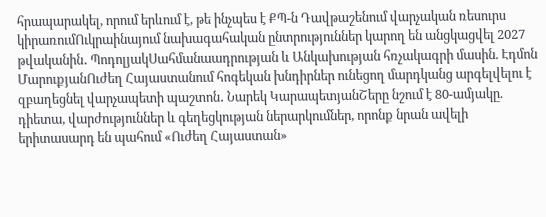հրապարակել, որում երևում է, թե ինչպես է ՔՊ-ն Դավթաշենում վարչական ռեսուրս կիրառումՈւկրաինայում նախագահական ընտրություններ կարող են անցկացվել 2027 թվականին․ ՊոդոլյակՍահմանաադրության և Անկախության հռչակագրի մասին. Էդմոն ՄարուքյանՈւժեղ Հայաստանում հոգեկան խնդիրներ ունեցող մարդկանց արգելվելու է զբաղեցնել վարչապետի պաշտոն․ Նարեկ ԿարապետյանՇերը նշում է 80-ամյակը. դիետա, վարժություններ և գեղեցկության ներարկումներ, որոնք նրան ավելի երիտասարդ են պահում «Ուժեղ Հայաստան»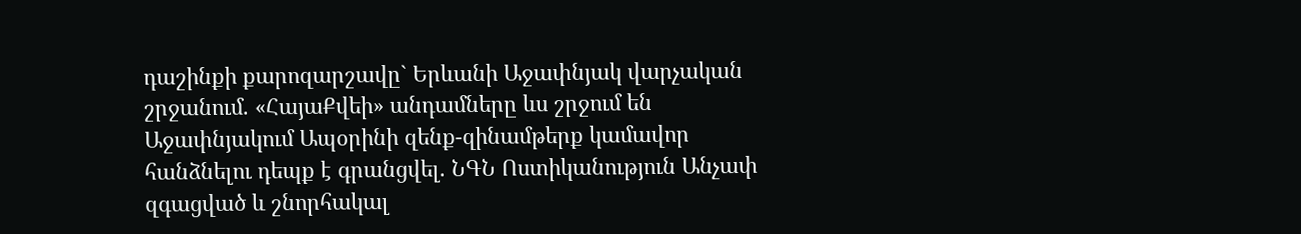դաշինքի քարոզարշավը` Երևանի Աջափնյակ վարչական շրջանում. «ՀայաՔվեի» անդամները ևս շրջում են Աջափնյակում Ապօրինի զենք-զինամթերք կամավոր հանձնելու դեպք է գրանցվել. ՆԳՆ Ոստիկանություն Անչափ զգացված և շնորհակալ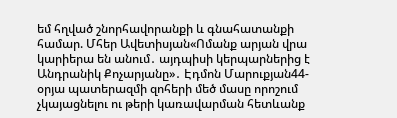եմ հղված շնորհավորանքի և գնահատանքի համար. Մհեր Ավետիսյան«Ոմանք արյան վրա կարիերա են անում․ այդպիսի կերպարներից է Անդրանիկ Քոչարյանը»․ Էդմոն Մարուքյան44-օրյա պատերազմի զոհերի մեծ մասը որոշում չկայացնելու ու թերի կառավարման հետևանք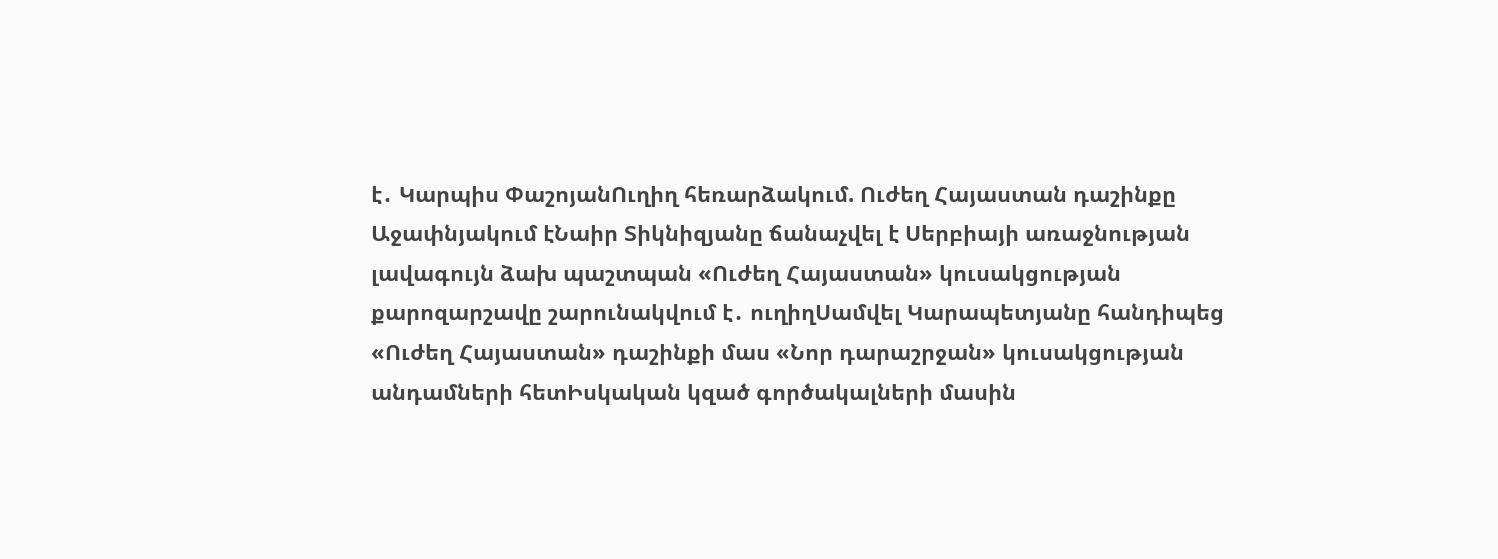է․ Կարպիս ՓաշոյանՈւղիղ հեռարձակում. Ուժեղ Հայաստան դաշինքը Աջափնյակում էՆաիր Տիկնիզյանը ճանաչվել է Սերբիայի առաջնության լավագույն ձախ պաշտպան «Ուժեղ Հայաստան» կուսակցության քարոզարշավը շարունակվում է․ ուղիղՍամվել Կարապետյանը հանդիպեց «Ուժեղ Հայաստան» դաշինքի մաս «Նոր դարաշրջան» կուսակցության անդամների հետԻսկական կզած գործակալների մասին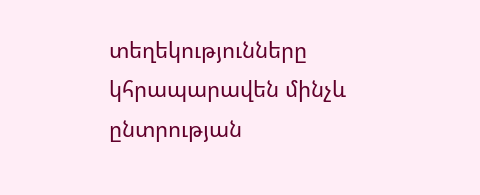տեղեկությունները կհրապարավեն մինչև ընտրության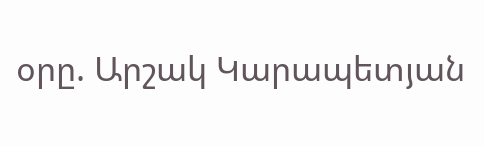օրը. Արշակ Կարապետյան